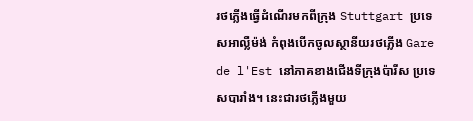រថភ្លើងធ្វើដំណើរមកពីក្រុង Stuttgart ប្រទេសអាល្លឺម៉ង់ កំពុងបើកចូលស្ថានីយរថភ្លើង Gare de l'Est នៅភាគខាងជើងទីក្រុងប៉ារីស ប្រទេសបារាំង។ នេះជារថភ្លើងមួយ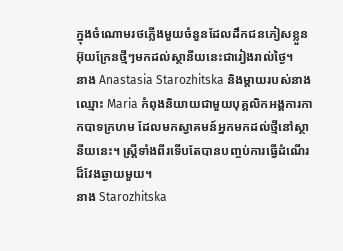ក្នុងចំណោមរថភ្លើងមួយចំនួនដែលដឹកជនភៀសខ្លួនអ៊ុយក្រែនថ្មីៗមកដល់ស្ថានីយនេះជារៀងរាល់ថ្ងៃ។
នាង Anastasia Starozhitska និងម្តាយរបស់នាងឈ្មោះ Maria កំពុងនិយាយជាមួយបុគ្គលិកអង្គការកាកបាទក្រហម ដែលមកស្វាគមន៍អ្នកមកដល់ថ្មីនៅស្ថានីយនេះ។ ស្ត្រីទាំងពីរទើបតែបានបញ្ចប់ការធ្វើដំណើរដ៏វែងឆ្ងាយមួយ។
នាង Starozhitska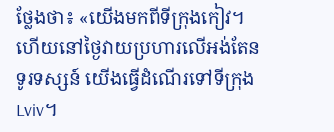ថ្លែងថា៖ «យើងមកពីទីក្រុងកៀវ។ ហើយនៅថ្ងៃវាយប្រហារលើអង់តែនទូរទស្សន៍ យើងធ្វើដំណើរទៅទីក្រុង Lviv។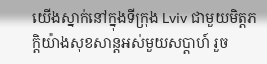យើងស្នាក់នៅក្នុងទីក្រុង Lviv ជាមួយមិត្តភក្តិយ៉ាងសុខសាន្តអស់មួយសប្ដាហ៍ រួច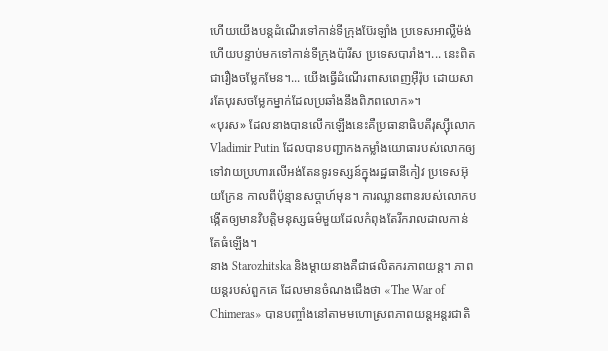ហើយយើងបន្តដំណើរទៅកាន់ទីក្រុងប៊ែរឡាំង ប្រទេសអាល្លឺម៉ង់ ហើយបន្ទាប់មកទៅកាន់ទីក្រុងប៉ារីស ប្រទេសបារាំង។... នេះពិតជារឿងចម្លែកមែន។... យើងធ្វើដំណើរពាសពេញអ៊ឺរ៉ុប ដោយសារតែបុរសចម្លែកម្នាក់ដែលប្រឆាំងនឹងពិភពលោក»។
«បុរស» ដែលនាងបានលើកឡើងនេះគឺប្រធានាធិបតីរុស្ស៊ីលោក Vladimir Putin ដែលបានបញ្ជាកងកម្លាំងយោធារបស់លោកឲ្យទៅវាយប្រហារលើអង់តែនទូរទស្សន៍ក្នុងរដ្ឋធានីកៀវ ប្រទេសអ៊ុយក្រែន កាលពីប៉ុន្មានសប្តាហ៍មុន។ ការឈ្លានពានរបស់លោកបង្កើតឲ្យមានវិបត្តិមនុស្សធម៌មួយដែលកំពុងតែរីករាលដាលកាន់តែធំឡើង។
នាង Starozhitska និងម្តាយនាងគឺជាផលិតករភាពយន្ត។ ភាពយន្តរបស់ពួកគេ ដែលមានចំណងជើងថា «The War of Chimeras» បានបញ្ចាំងនៅតាមមហោស្រពភាពយន្តអន្តរជាតិ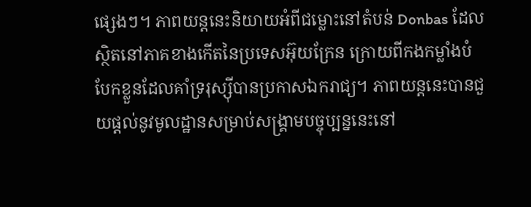ផ្សេងៗ។ ភាពយន្តនេះនិយាយអំពីជម្លោះនៅតំបន់ Donbas ដែលស្ថិតនៅភាគខាងកើតនៃប្រទេសអ៊ុយក្រែន ក្រោយពីកងកម្លាំងបំបែកខ្លួនដែលគាំទ្ររុស្ស៊ីបានប្រកាសឯករាជ្យ។ ភាពយន្តនេះបានជួយផ្ដល់នូវមូលដ្ឋានសម្រាប់សង្គ្រាមបច្ចុប្បន្ននេះនៅ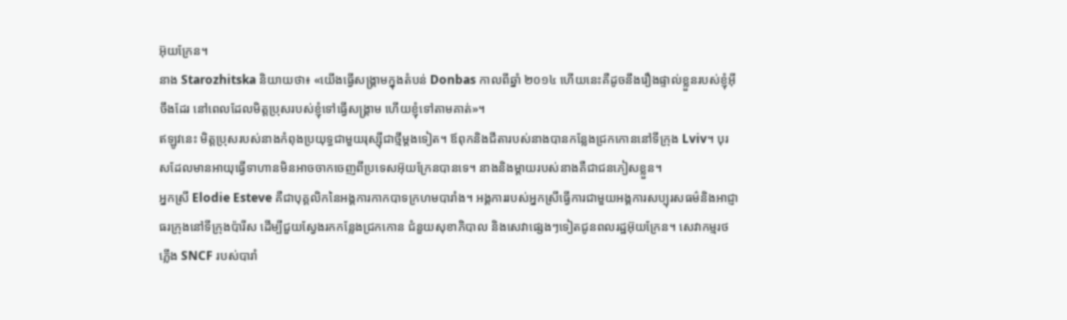អ៊ុយក្រែន។
នាង Starozhitska និយាយថា៖ «យើងធ្វើសង្គ្រាមក្នុងតំបន់ Donbas កាលពីឆ្នាំ ២០១៤ ហើយនេះគឺដូចនឹងរឿងផ្ទាល់ខ្លួនរបស់ខ្ញុំអ៊ីចឹងដែរ នៅពេលដែលមិត្តប្រុសរបស់ខ្ញុំទៅធ្វើសង្គ្រាម ហើយខ្ញុំទៅតាមគាត់»។
ឥឡូវនេះ មិត្តប្រុសរបស់នាងកំពុងប្រយុទ្ធជាមួយរុស្ស៊ីជាថ្មីម្តងទៀត។ ឪពុកនិងជីតារបស់នាងបានកន្លែងជ្រកកោននៅទីក្រុង Lviv។ បុរសដែលមានអាយុធ្វើទាហានមិនអាចចាកចេញពីប្រទេសអ៊ុយក្រែនបានទេ។ នាងនិងម្តាយរបស់នាងគឺជាជនភៀសខ្លួន។
អ្នកស្រី Elodie Esteve គឺជាបុគ្គលិកនៃអង្គការកាកបាទក្រហមបារាំង។ អង្គការរបស់អ្នកស្រីធ្វើការជាមួយអង្គការសប្បុរសធម៌និងអាជ្ញាធរក្រុងនៅទីក្រុងប៉ារីស ដើម្បីជួយស្វែងរកកន្លែងជ្រកកោន ជំនួយសុខាភិបាល និងសេវាផ្សេងៗទៀតជូនពលរដ្ឋអ៊ុយក្រែន។ សេវាកម្មរថភ្លើង SNCF របស់បារាំ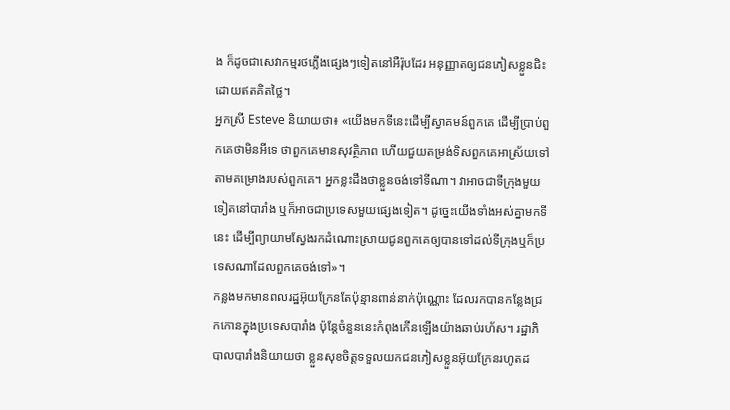ង ក៏ដូចជាសេវាកម្មរថភ្លើងផ្សេងៗទៀតនៅអឺរ៉ុបដែរ អនុញ្ញាតឲ្យជនភៀសខ្លួនជិះដោយឥតគិតថ្លៃ។
អ្នកស្រី Esteve និយាយថា៖ «យើងមកទីនេះដើម្បីស្វាគមន៍ពួកគេ ដើម្បីប្រាប់ពួកគេថាមិនអីទេ ថាពួកគេមានសុវត្ថិភាព ហើយជួយតម្រង់ទិសពួកគេអាស្រ័យទៅតាមគម្រោងរបស់ពួកគេ។ អ្នកខ្លះដឹងថាខ្លួនចង់ទៅទីណា។ វាអាចជាទីក្រុងមួយទៀតនៅបារាំង ឬក៏អាចជាប្រទេសមួយផ្សេងទៀត។ ដូច្នេះយើងទាំងអស់គ្នាមកទីនេះ ដើម្បីព្យាយាមស្វែងរកដំណោះស្រាយជូនពួកគេឲ្យបានទៅដល់ទីក្រុងឬក៏ប្រទេសណាដែលពួកគេចង់ទៅ»។
កន្លងមកមានពលរដ្ឋអ៊ុយក្រែនតែប៉ុន្មានពាន់នាក់ប៉ុណ្ណោះ ដែលរកបានកន្លែងជ្រកកោនក្នុងប្រទេសបារាំង ប៉ុន្តែចំនួននេះកំពុងកើនឡើងយ៉ាងឆាប់រហ័ស។ រដ្ឋាភិបាលបារាំងនិយាយថា ខ្លួនសុខចិត្តទទួលយកជនភៀសខ្លួនអ៊ុយក្រែនរហូតដ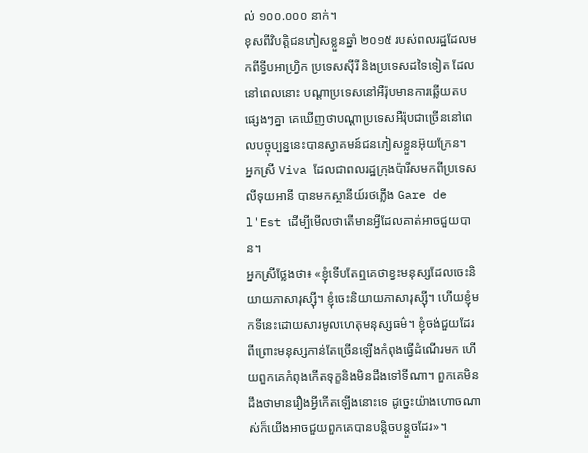ល់ ១០០.០០០ នាក់។
ខុសពីវិបត្តិជនភៀសខ្លួនឆ្នាំ ២០១៥ របស់ពលរដ្ឋដែលមកពីទ្វីបអាហ្វ្រិក ប្រទេសស៊ីរី និងប្រទេសដទៃទៀត ដែលនៅពេលនោះ បណ្ដាប្រទេសនៅអឺរ៉ុបមានការឆ្លើយតបផ្សេងៗគ្នា គេឃើញថាបណ្ដាប្រទេសអឺរ៉ុបជាច្រើននៅពេលបច្ចុប្បន្ននេះបានស្វាគមន៍ជនភៀសខ្លួនអ៊ុយក្រែន។
អ្នកស្រី Viva ដែលជាពលរដ្ឋក្រុងប៉ារីសមកពីប្រទេសលីទុយអានី បានមកស្ថានីយ៍រថភ្លើង Gare de l'Est ដើម្បីមើលថាតើមានអ្វីដែលគាត់អាចជួយបាន។
អ្នកស្រីថ្លែងថា៖ «ខ្ញុំទើបតែឮគេថាខ្វះមនុស្សដែលចេះនិយាយភាសារុស្ស៊ី។ ខ្ញុំចេះនិយាយភាសារុស្ស៊ី។ ហើយខ្ញុំមកទីនេះដោយសារមូលហេតុមនុស្សធម៌។ ខ្ញុំចង់ជួយដែរ ពីព្រោះមនុស្សកាន់តែច្រើនឡើងកំពុងធ្វើដំណើរមក ហើយពួកគេកំពុងកើតទុក្ខនិងមិនដឹងទៅទីណា។ ពួកគេមិនដឹងថាមានរឿងអ្វីកើតឡើងនោះទេ ដូច្នេះយ៉ាងហោចណាស់ក៏យើងអាចជួយពួកគេបានបន្តិចបន្តួចដែរ»។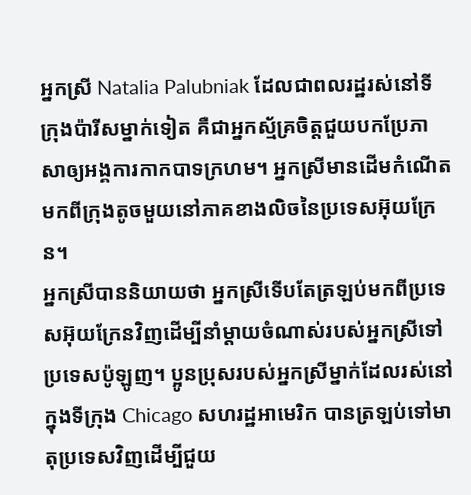អ្នកស្រី Natalia Palubniak ដែលជាពលរដ្ឋរស់នៅទីក្រុងប៉ារីសម្នាក់ទៀត គឺជាអ្នកស្ម័គ្រចិត្តជួយបកប្រែភាសាឲ្យអង្គការកាកបាទក្រហម។ អ្នកស្រីមានដើមកំណើតមកពីក្រុងតូចមួយនៅភាគខាងលិចនៃប្រទេសអ៊ុយក្រែន។
អ្នកស្រីបាននិយាយថា អ្នកស្រីទើបតែត្រឡប់មកពីប្រទេសអ៊ុយក្រែនវិញដើម្បីនាំម្តាយចំណាស់របស់អ្នកស្រីទៅប្រទេសប៉ូឡូញ។ ប្អូនប្រុសរបស់អ្នកស្រីម្នាក់ដែលរស់នៅក្នុងទីក្រុង Chicago សហរដ្ឋអាមេរិក បានត្រឡប់ទៅមាតុប្រទេសវិញដើម្បីជួយ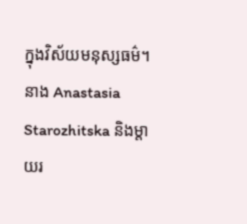ក្នុងវិស័យមនុស្សធម៌។
នាង Anastasia Starozhitska និងម្តាយរ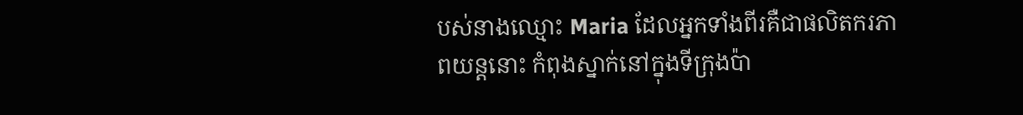បស់នាងឈ្មោះ Maria ដែលអ្នកទាំងពីរគឺជាផលិតករភាពយន្តនោះ កំពុងស្នាក់នៅក្នុងទីក្រុងប៉ា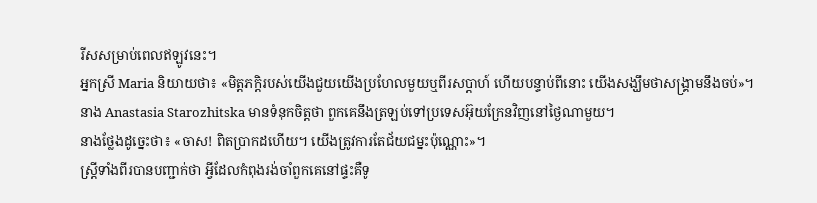រីសសម្រាប់ពេលឥឡូវនេះ។
អ្នកស្រី Maria និយាយថា៖ «មិត្តភក្តិរបស់យើងជួយយើងប្រហែលមួយឬពីរសប្ដាហ៍ ហើយបន្ទាប់ពីនោះ យើងសង្ឃឹមថាសង្គ្រាមនឹងចប់»។
នាង Anastasia Starozhitska មានទំនុកចិត្តថា ពួកគេនឹងត្រឡប់ទៅប្រទេសអ៊ុយក្រែនវិញនៅថ្ងៃណាមួយ។
នាងថ្លែងដូច្នេះថា៖ «ចាស! ពិតប្រាកដហើយ។ យើងត្រូវការតែជ័យជម្នះប៉ុណ្ណោះ»។
ស្ត្រីទាំងពីរបានបញ្ជាក់ថា អ្វីដែលកំពុងរង់ចាំពួកគេនៅផ្ទះគឺទូ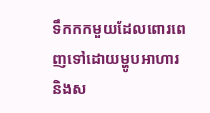ទឹកកកមួយដែលពោរពេញទៅដោយម្ហូបអាហារ និងស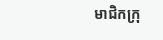មាជិកក្រុ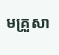មគ្រួសា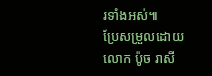រទាំងអស់៕
ប្រែសម្រួលដោយលោក ប៉ូច រាសី